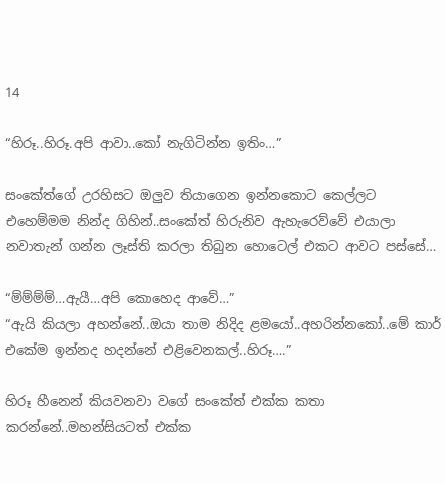14

“හිරූ..හිරූ.අපි ආවා..කෝ නැගිටින්න ඉතිං…”

සංකේත්ගේ උරහිසට ඔලුව තියාගෙන ඉන්නකොට කෙල්ලට එහෙම්මම නින්ද ගිහින්..සංකේත් හිරුනිව ඇහැරෙව්වේ එයාලා නවාතැන් ගන්න ලෑස්ති කරලා තිබුන හොටෙල් එකට ආවට පස්සේ…

“ම්ම්ම්ම්…ඇයී…අපි කොහෙද ආවේ…”
“ඇයි කියලා අහන්නේ..ඔයා තාම නිදිද ළමයෝ..අහරින්නකෝ..මේ කාර් එකේම ඉන්නද හදන්නේ එළිවෙනකල්..හිරූ….”

හිරූ හීනෙන් කියවනවා වගේ සංකේත් එක්ක කතා කරන්නේ..මහන්සියටත් එක්ක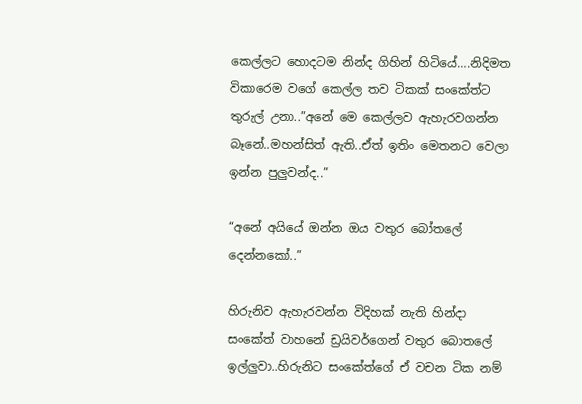කෙල්ලට හොදටම නින්ද ගිහින් හිටියේ….නිදිමත විකාරෙම වගේ කෙල්ල තව ටිකක් සංකේත්ට තුරුල් උනා..”අනේ මෙ කෙල්ලව ඇහැරවගන්න බෑනේ..මහන්සිත් ඇති..ඒත් ඉතිං මෙතනට වෙලා ඉන්න පුලුවන්ද..”

“අනේ අයියේ ඔන්න ඔය වතුර බෝතලේ දෙන්නකෝ..”

හිරුනිව ඇහැරවන්න විදිහක් නැති හින්දා සංකේත් වාහනේ ඩ්‍රයිවර්ගෙන් වතුර බොතලේ ඉල්ලුවා..හිරුනිට සංකේත්ගේ ඒ වචන ටික නම්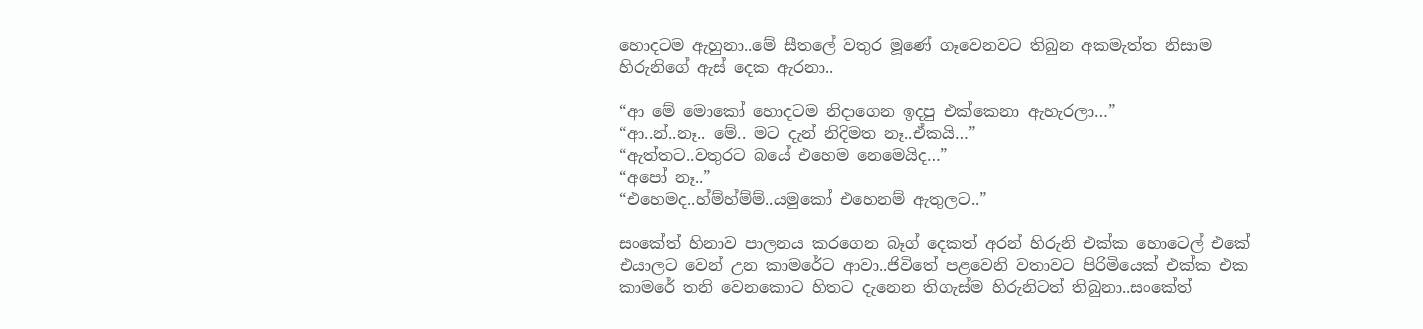හොදටම ඇහුනා..මේ සීතලේ වතුර මූණේ ගෑවෙනවට තිබුන අකමැත්ත නිසාම හිරුනිගේ ඇස් දෙක ඇරනා..

“ආ මේ මොකෝ හොදටම නිදාගෙන ඉදපු එක්කෙනා ඇහැරලා…”
“ආ..න්..නෑ.. මේ.. මට දැන් නිදිමත නෑ..ඒකයි…”
“ඇත්තට..වතුරට බයේ එහෙම නෙමෙයිද…”
“අපෝ නෑ..”
“එහෙමද..හ්ම්හ්ම්ම්..යමුකෝ එහෙනම් ඇතුලට..”

සංකේත් හිනාව පාලනය කරගෙන බෑග් දෙකත් අරන් හිරුනි එක්ක හොටෙල් එකේ එයාලට වෙන් උන කාමරේට ආවා..ජිවිතේ පළවෙනි වතාවට පිරිමියෙක් එක්ක එක කාමරේ තනි වෙනකොට හිතට දැනෙන තිගැස්ම හිරුනිටත් තිබුනා..සංකේත්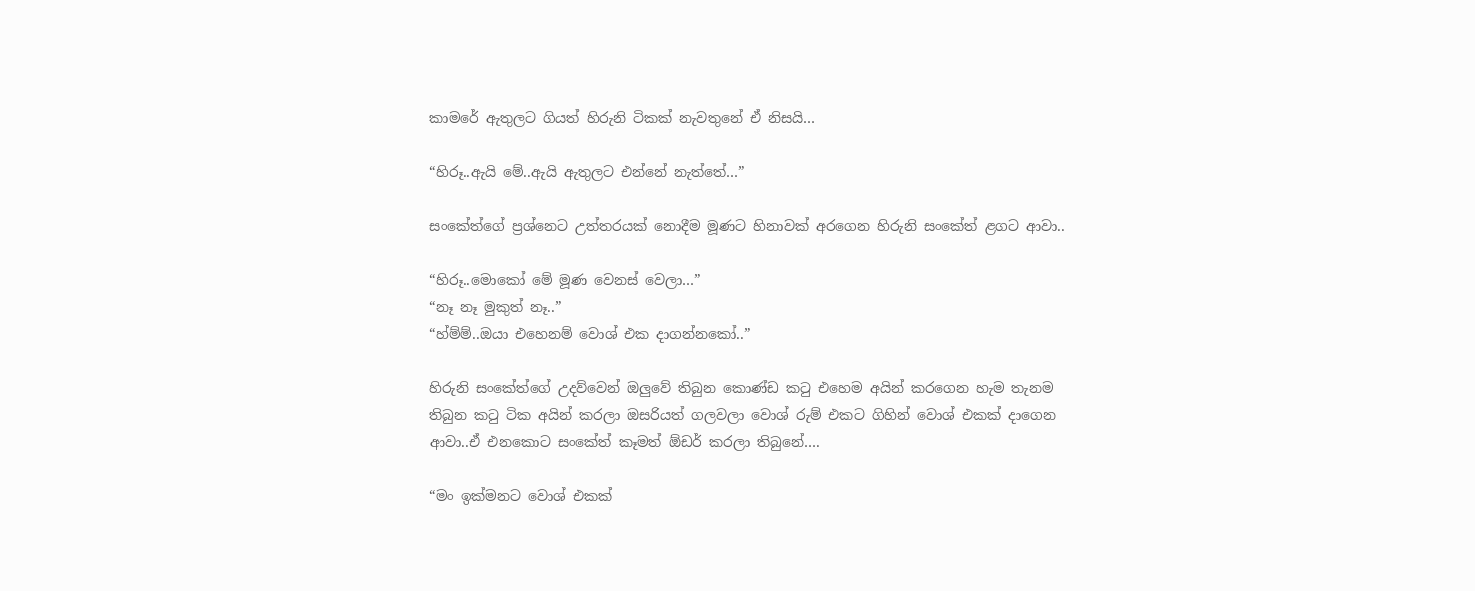කාමරේ ඇතුලට ගියත් හිරුනි ටිකක් නැවතුනේ ඒ නිසයි…

“හිරූ..ඇයි මේ..ඇයි ඇතුලට එන්නේ නැත්තේ…”

සංකේත්ගේ ප්‍රශ්නෙට උත්තරයක් නොදීම මූණට හිනාවක් අරගෙන හිරුනි සංකේත් ළගට ආවා..

“හිරූ..මොකෝ මේ මූණ වෙනස් වෙලා…”
“නෑ නෑ මුකුත් නෑ..”
“හ්ම්ම්..ඔයා එහෙනම් වොශ් එක දාගන්නකෝ..”

හිරුනි සංකේත්ගේ උදව්වෙන් ඔලුවේ තිබුන කොණ්ඩ කටු එහෙම අයින් කරගෙන හැම තැනම තිබුන කටු ටික අයින් කරලා ඔසරියත් ගලවලා වොශ් රුම් එකට ගිහින් වොශ් එකක් දාගෙන ආවා..ඒ එනකොට සංකේත් කෑමත් ඕඩර් කරලා තිබුනේ….

“මං ඉක්මනට වොශ් එකක්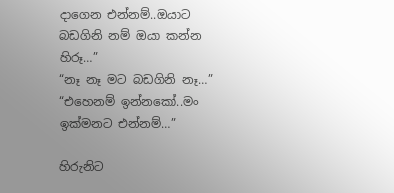දාගෙන එන්නම්..ඔයාට බඩගිනි නම් ඔයා කන්න හිරූ…”
“නෑ නෑ මට බඩගිනි නෑ…”
“එහෙනම් ඉන්නකෝ..මං ඉක්මනට එන්නම්…”

හිරුනිට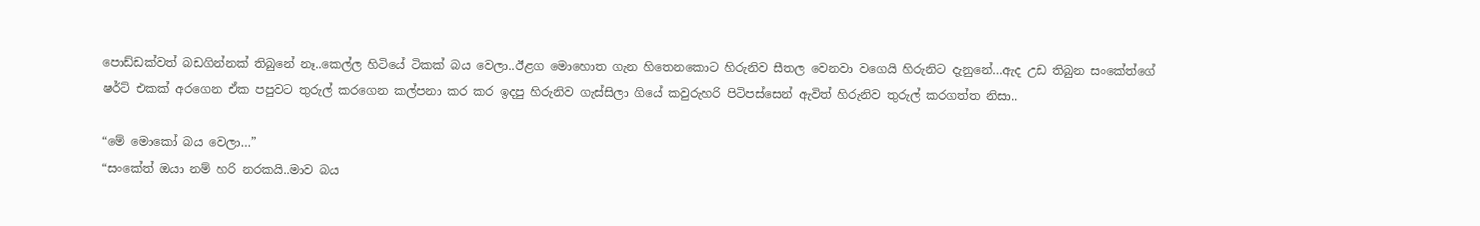පොඩ්ඩක්වත් බඩගින්නක් තිබුනේ නෑ..කෙල්ල හිටියේ ටිකක් බය වෙලා..ඊළග මොහොත ගැන හිතෙනකොට හිරුනිව සීතල වෙනවා වගෙයි හිරුනිට දැනුනේ…ඇද උඩ තිබුන සංකේත්ගේ ෂර්ට් එකක් අරගෙන ඒක පපුවට තුරුල් කරගෙන කල්පනා කර කර ඉදපු හිරුනිව ගැස්සිලා ගියේ කවුරුහරි පිටිපස්සෙන් ඇවිත් හිරුනිව තුරුල් කරගත්ත නිසා..

“මේ මොකෝ බය වෙලා…”
“සංකේත් ඔයා නම් හරි නරකයි..මාව බය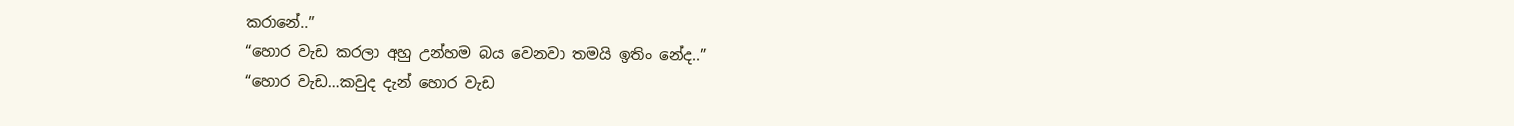කරානේ..”
“හොර වැඩ කරලා අහු උන්හම බය වෙනවා තමයි ඉතිං නේද..”
“හොර වැඩ…කවුද දැන් හොර වැඩ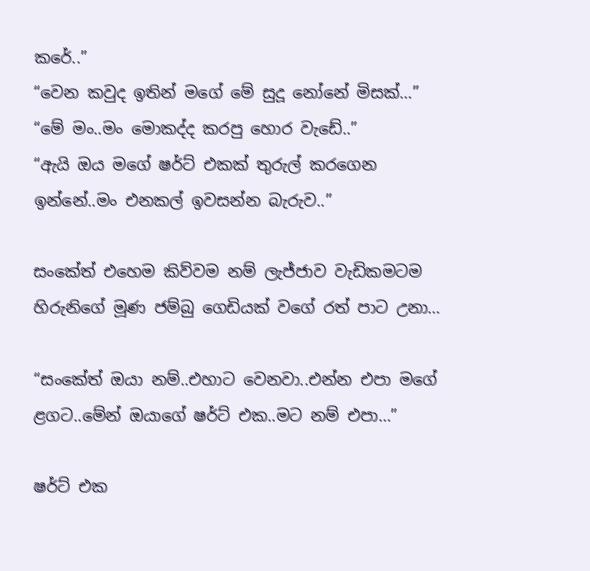කරේ..”
“වෙන කවුද ඉතින් මගේ මේ සුදූ නෝනේ මිසක්…”
“මේ මං..මං මොකද්ද කරපු හොර වැඩේ..”
“ඇයි ඔය මගේ ෂර්ට් එකක් තුරුල් කරගෙන ඉන්නේ..මං එනකල් ඉවසන්න බැරුව..”

සංකේත් එහෙම කිව්වම නම් ලැජ්ජාව වැඩිකමටම හිරුනිගේ මූණ ජම්බු ගෙඩියක් වගේ රත් පාට උනා…

“සංකේත් ඔයා නම්..එහාට වෙනවා..එන්න එපා මගේ ළගට..මේන් ඔයාගේ ෂර්ට් එක..මට නම් එපා…”

ෂර්ට් එක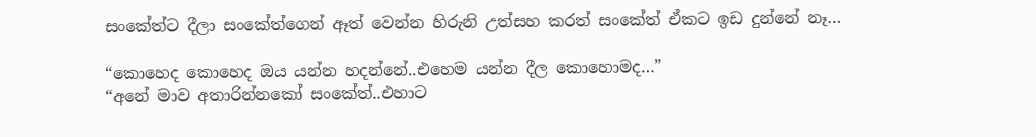සංකේත්ට දීලා සංකේත්ගෙන් ඈත් වෙන්න හිරුනි උත්සහ කරත් සංකේත් ඒකට ඉඩ දුන්නේ නෑ…

“කොහෙද කොහෙද ඔය යන්න හදන්නේ..එහෙම යන්න දීල කොහොමද…”
“අනේ මාව අතාරින්නකෝ සංකේත්..එහාට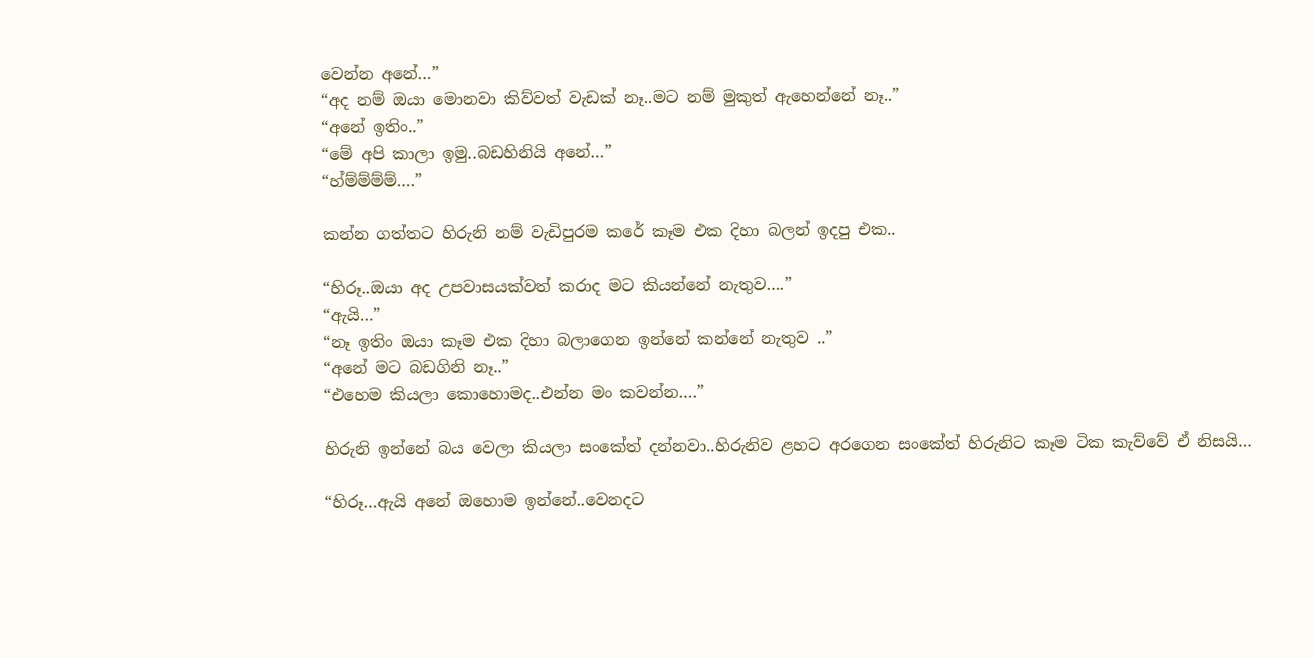වෙන්න අනේ…”
“අද නම් ඔයා මොනවා කිව්වත් වැඩක් නෑ..මට නම් මුකුත් ඇහෙන්නේ නෑ..”
“අනේ ඉතිං..”
“මේ අපි කාලා ඉමු..බඩහිනියි අනේ…”
“හ්ම්ම්ම්ම්….”

කන්න ගත්තට හිරුනි නම් වැඩිපුරම කරේ කෑම එක දිහා බලන් ඉදපු එක..

“හිරූ..ඔයා අද උපවාසයක්වත් කරාද මට කියන්නේ නැතුව….”
“ඇයි…”
“නෑ ඉතිං ඔයා කෑම එක දිහා බලාගෙන ඉන්නේ කන්නේ නැතුව ..”
“අනේ මට බඩගිනි නෑ..”
“එහෙම කියලා කොහොමද..එන්න මං කවන්න….”

හිරුනි ඉන්නේ බය වෙලා කියලා සංකේත් දන්නවා..හිරුනිව ළහට අරගෙන සංකේත් හිරුනිට කෑම ටික කැව්වේ ඒ නිසයි…

“හිරූ…ඇයි අනේ ඔහොම ඉන්නේ..වෙනදට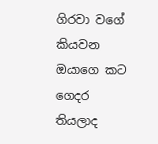ගිරවා වගේ කියවන ඔයාගෙ කට ගෙදර තියලාද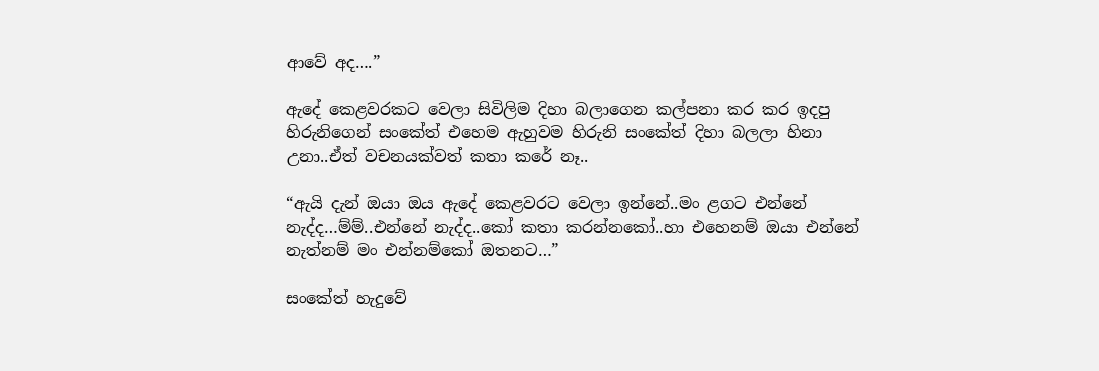ආවේ අද….”

ඇදේ කෙළවරකට වෙලා සිවිලිම දිහා බලාගෙන කල්පනා කර කර ඉදපු හිරුනිගෙන් සංකේත් එහෙම ඇහුවම හිරුනි සංකේත් දිහා බලලා හිනා උනා..ඒත් වචනයක්වත් කතා කරේ නෑ..

“ඇයි දැන් ඔයා ඔය ඇදේ කෙළවරට වෙලා ඉන්නේ..මං ළගට එන්නේ නැද්ද…ම්ම්..එන්නේ නැද්ද..කෝ කතා කරන්නකෝ..හා එහෙනම් ඔයා එන්නේ නැත්නම් මං එන්නම්කෝ ඔතනට…”

සංකේත් හැදුවේ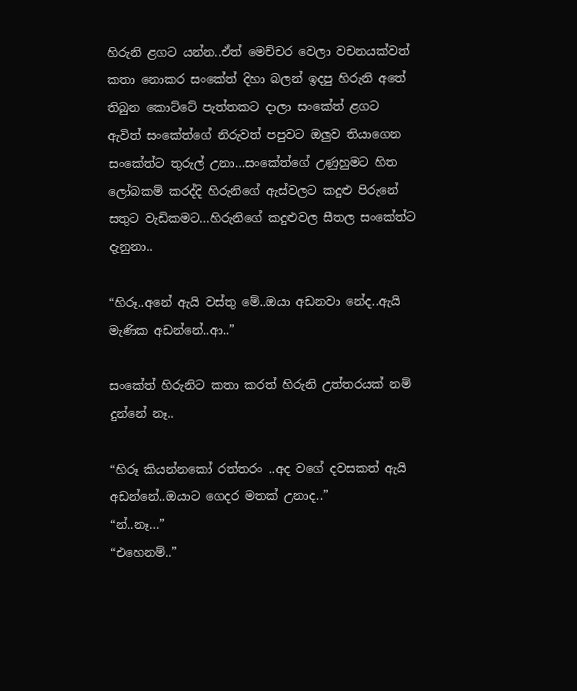හිරුනි ළගට යන්න..ඒත් මෙච්චර වෙලා වචනයක්වත් කතා නොකර සංකේත් දිහා බලන් ඉදපු හිරුනි අතේ තිබුන කොට්ටේ පැත්තකට දාලා සංකේත් ළගට ඇවිත් සංකේත්ගේ නිරුවත් පපුවට ඔලුව තියාගෙන සංකේත්ට තුරුල් උනා…සංකේත්ගේ උණුහුමට හිත ලෝබකම් කරද්දි හිරුනිගේ ඇස්වලට කදුළු පිරුනේ සතුට වැඩිකමට…හිරුනිගේ කදුළුවල සීතල සංකේත්ට දැනුනා..

“හිරූ..අනේ ඇයි වස්තු මේ..ඔයා අඩනවා නේද..ඇයි මැණික අඩන්නේ..ආ..”

සංකේත් හිරුනිට කතා කරත් හිරුනි උත්තරයක් නම් දුන්නේ නෑ..

“හිරූ කියන්නකෝ රත්තරං ..අද වගේ දවසකත් ඇයි අඩන්නේ..ඔයාට ගෙදර මතක් උනාද..”
“න්..නෑ…”
“එහෙනම්..”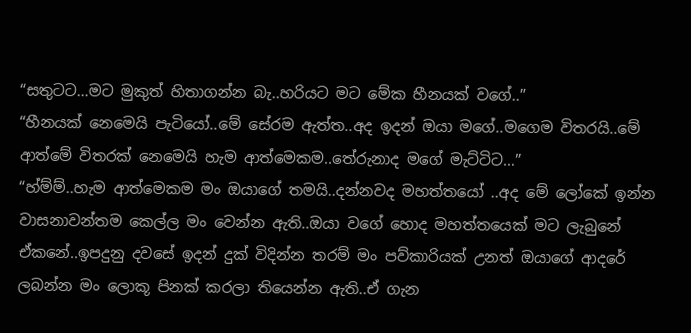“සතුටට…මට මුකුත් හිතාගන්න බැ..හරියට මට මේක හීනයක් වගේ..”
“හීනයක් නෙමෙයි පැටියෝ..මේ සේරම ඇත්ත..අද ඉදන් ඔයා මගේ..මගෙම විතරයි..මේ ආත්මේ විතරක් නෙමෙයි හැම ආත්මෙකම..තේරුනාද මගේ මැට්ටිට…”
“හ්ම්ම්..හැම ආත්මෙකම මං ඔයාගේ තමයි..දන්නවද මහත්තයෝ ..අද මේ ලෝකේ ඉන්න වාසනාවන්තම කෙල්ල මං වෙන්න ඇති..ඔයා වගේ හොද මහත්තයෙක් මට ලැබුනේ ඒකනේ..ඉපදුනු දවසේ ඉදන් දුක් විදින්න තරම් මං පව්කාරියක් උනත් ඔයාගේ ආදරේ ලබන්න මං ලොකූ පිනක් කරලා තියෙන්න ඇති..ඒ ගැන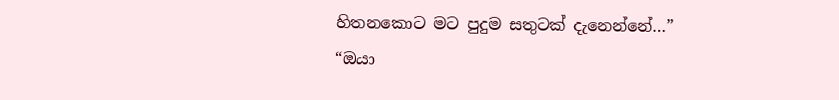හිතනකොට මට පුදුම සතුටක් දැනෙන්නේ…”
“ඔයා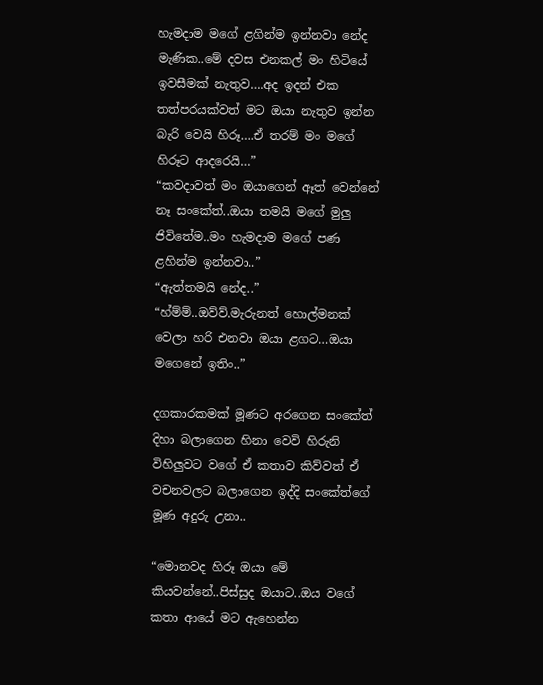හැමදාම මගේ ළගින්ම ඉන්නවා නේද මැණික..මේ දවස එනකල් මං හිටියේ ඉවසීමක් නැතුව….අද ඉදන් එක තත්පරයක්වත් මට ඔයා නැතුව ඉන්න බැරි වෙයි හිරූ….ඒ තරම් මං මගේ හිරූට ආදරෙයි…”
“කවදාවත් මං ඔයාගෙන් ඈත් වෙන්නේ නෑ සංකේත්..ඔයා තමයි මගේ මුලු ජිවිතේම..මං හැමදාම මගේ පණ ළහින්ම ඉන්නවා..”
“ඇත්තමයි නේද..”
“හ්ම්ම්..ඔව්ව්.මැරුනත් හොල්මනක් වෙලා හරි එනවා ඔයා ළගට…ඔයා මගෙනේ ඉතිං..”

දගකාරකමක් මූණට අරගෙන සංකේත් දිහා බලාගෙන හිනා වෙවි හිරුනි විහිලුවට වගේ ඒ කතාව කිව්වත් ඒ වචනවලට බලාගෙන ඉද්දි සංකේත්ගේ මූණ අදුරු උනා..

“මොනවද හිරූ ඔයා මේ කියවන්නේ..පිස්සුද ඔයාට..ඔය වගේ කතා ආයේ මට ඇහෙන්න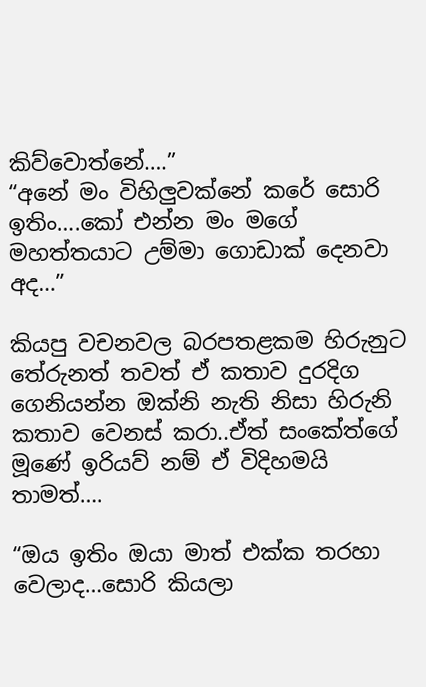කිව්වොත්නේ….”
“අනේ මං විහිලුවක්නේ කරේ සොරි ඉතිං….කෝ එන්න මං මගේ මහත්තයාට උම්මා ගොඩාක් දෙනවා අද…”

කියපු වචනවල බරපතළකම හිරුනුට තේරුනත් තවත් ඒ කතාව දුරදිග ගෙනියන්න ඔක්නි නැති නිසා හිරුනි කතාව වෙනස් කරා..ඒත් සංකේත්ගේ මූණේ ඉරියව් නම් ඒ විදිහමයි තාමත්….

“ඔය ඉතිං ඔයා මාත් එක්ක තරහා වෙලාද…සොරි කියලා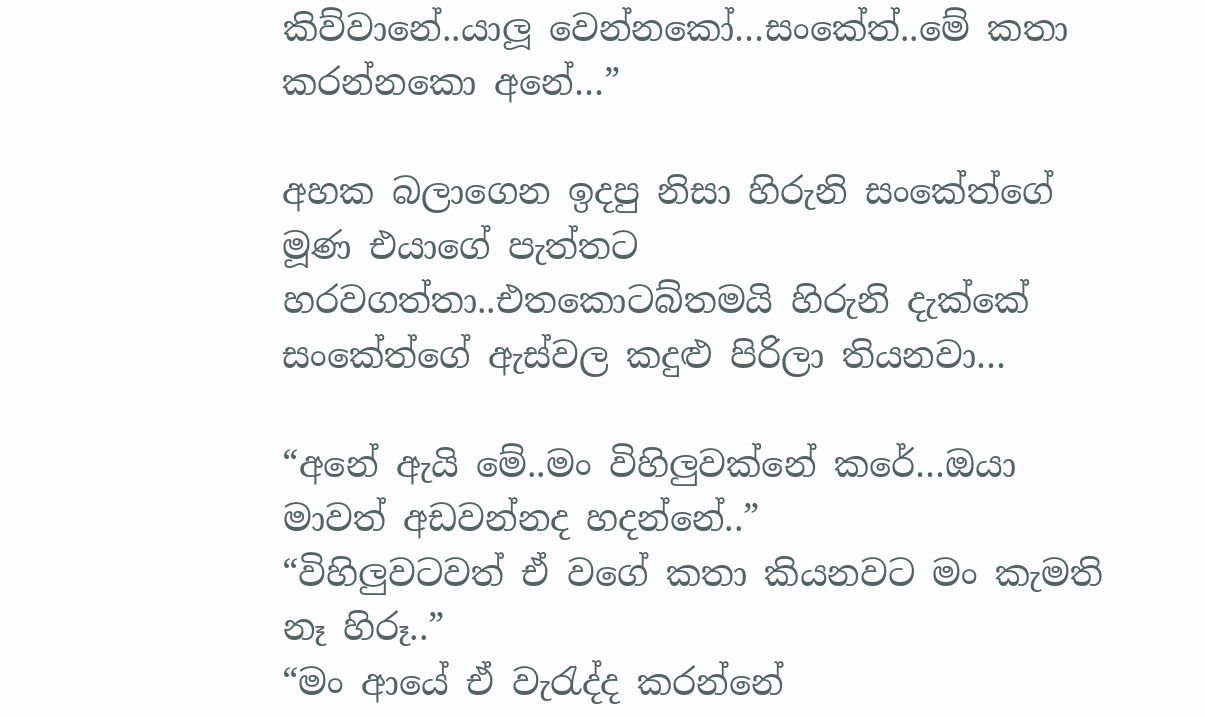කිව්වානේ..යාලූ වෙන්නකෝ…සංකේත්..මේ කතා කරන්නකො අනේ…”

අහක බලාගෙන ඉදපු නිසා හිරුනි සංකේත්ගේ මූණ එයාගේ පැත්තට හරවගත්තා..එතකොටබ්තමයි හිරුනි දැක්කේ සංකේත්ගේ ඇස්වල කදුළු පිරිලා තියනවා…

“අනේ ඇයි මේ..මං විහිලුවක්නේ කරේ…ඔයා මාවත් අඩවන්නද හදන්නේ..”
“විහිලුවටවත් ඒ වගේ කතා කියනවට මං කැමති නෑ හිරූ..”
“මං ආයේ ඒ වැරැද්ද කරන්නේ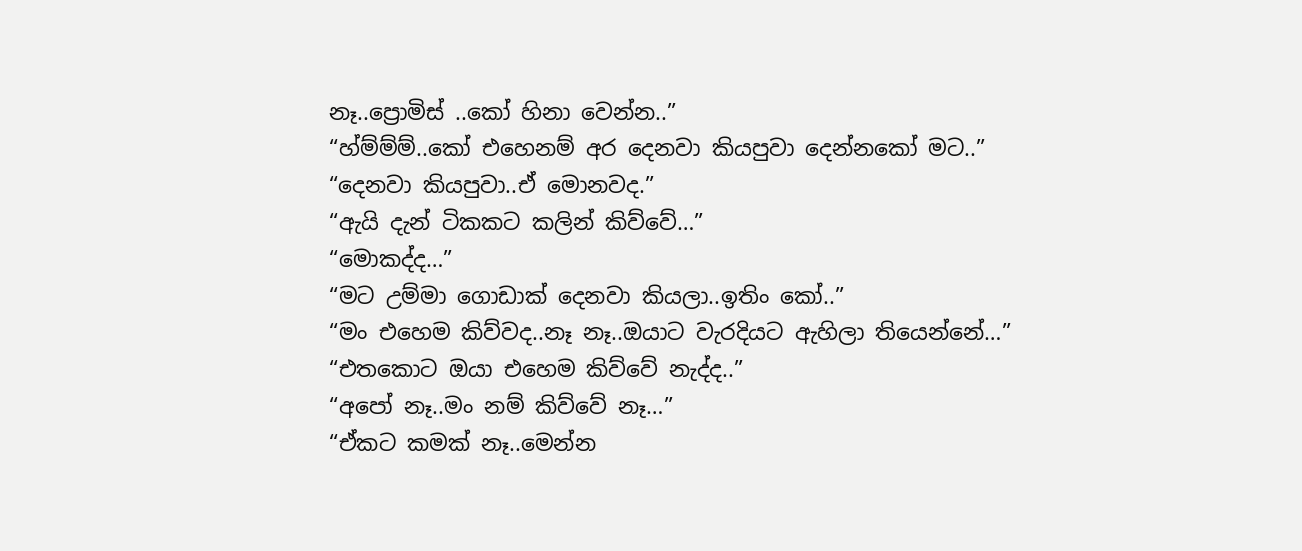නෑ..ප්‍රොමිස් ..කෝ හිනා වෙන්න..”
“හ්ම්ම්ම්..කෝ එහෙනම් අර දෙනවා කියපුවා දෙන්නකෝ මට..”
“දෙනවා කියපුවා..ඒ මොනවද.”
“ඇයි දැන් ටිකකට කලින් කිව්වේ…”
“මොකද්ද…”
“මට උම්මා ගොඩාක් දෙනවා කියලා..ඉතිං කෝ..”
“මං එහෙම කිව්වද..නෑ නෑ..ඔයාට වැරදියට ඇහිලා තියෙන්නේ…”
“එතකොට ඔයා එහෙම කිව්වේ නැද්ද..”
“අපෝ නෑ..මං නම් කිව්වේ නෑ…”
“ඒකට කමක් නෑ..මෙන්න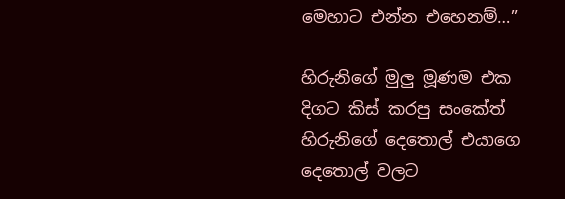මෙහාට එන්න එහෙනම්…”

හිරුනිගේ මුලු මූණම එක දිගට කිස් කරපු සංකේත් හිරුනිගේ දෙතොල් එයාගෙ දෙතොල් වලට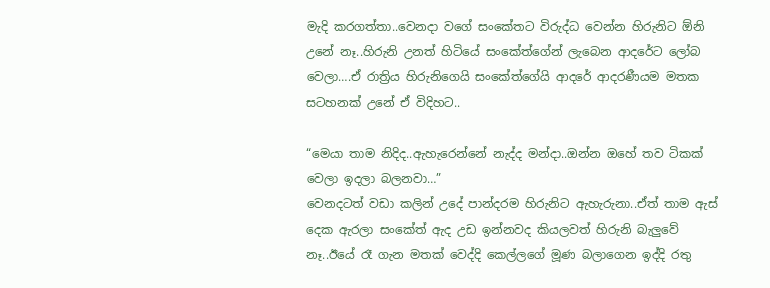මැදි කරගත්තා..වෙනදා වගේ සංකේතට විරුද්ධ වෙන්න හිරුනිට ඕනි උනේ නෑ..හිරුනි උනත් හිටියේ සංකේත්ගේන් ලැබෙන ආදරේට ලෝබ වෙලා….ඒ රාත්‍රිය හිරුනිගෙයි සංකේත්ගේයි ආදරේ ආදරණීයම මතක සටහනක් උනේ ඒ විදිහට..

“මෙයා තාම නිදිද..ඇහැරෙන්නේ නැද්ද මන්දා..ඔන්න ඔහේ තව ටිකක් වෙලා ඉදලා බලනවා…”
වෙනදටත් වඩා කලින් උදේ පාන්දරම හිරුනිට ඇහැරුනා..ඒත් තාම ඇස් දෙක ඇරලා සංකේත් ඇද උඩ ඉන්නවද කියලවත් හිරුනි බැලුවේ නෑ..ඊයේ රෑ ගැන මතක් වෙද්දි කෙල්ලගේ මූණ බලාගෙන ඉද්දි රතු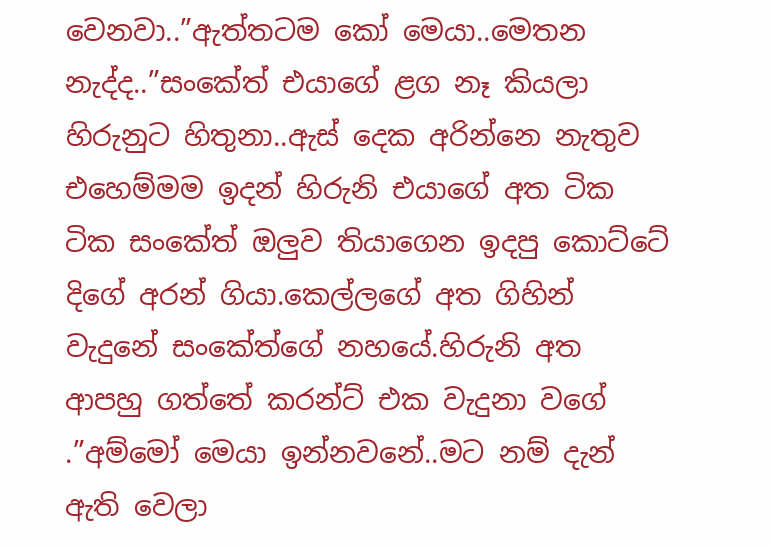වෙනවා..”ඇත්තටම කෝ මෙයා..මෙතන නැද්ද..”සංකේත් එයාගේ ළග නෑ කියලා හිරුනුට හිතුනා..ඇස් දෙක අරින්නෙ නැතුව එහෙම්මම ඉදන් හිරුනි එයාගේ අත ටික ටික සංකේත් ඔලුව තියාගෙන ඉදපු කොට්ටේ දිගේ අරන් ගියා.කෙල්ලගේ අත ගිහින් වැදුනේ සංකේත්ගේ නහයේ.හිරුනි අත ආපහු ගත්තේ කරන්ට් එක වැදුනා වගේ .”අම්මෝ මෙයා ඉන්නවනේ..මට නම් දැන් ඇති වෙලා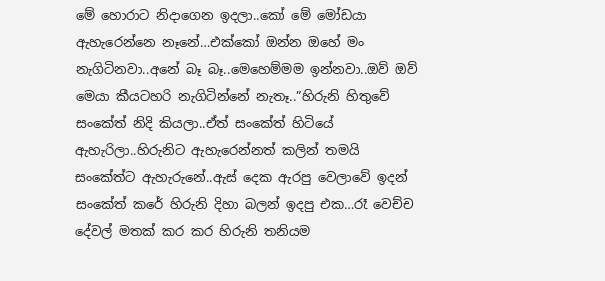මේ හොරාට නිදාගෙන ඉදලා..කෝ මේ මෝඩයා ඇහැරෙන්නෙ නෑනේ…එක්කෝ ඔන්න ඔහේ මං නැගිටිනවා..අනේ බෑ බෑ..මෙහෙම්මම ඉන්නවා..ඔව් ඔව් මෙයා කීයටහරි නැගිටින්නේ නැතෑ..”හිරුනි හිතුවේ සංකේත් නිදි කියලා..ඒත් සංකේත් හිටියේ ඇහැරිලා..හිරුනිට ඇහැරෙන්නත් කලින් තමයි සංකේත්ට ඇහැරුනේ..ඇස් දෙක ඇරපු වෙලාවේ ඉදන් සංකේත් කරේ හිරුනි දිහා බලන් ඉදපු එක…රෑ වෙච්ච දේවල් මතක් කර කර හිරුනි තනියම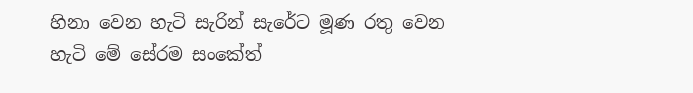හිනා වෙන හැටි සැරින් සැරේට මූණ රතු වෙන හැටි මේ සේරම සංකේත්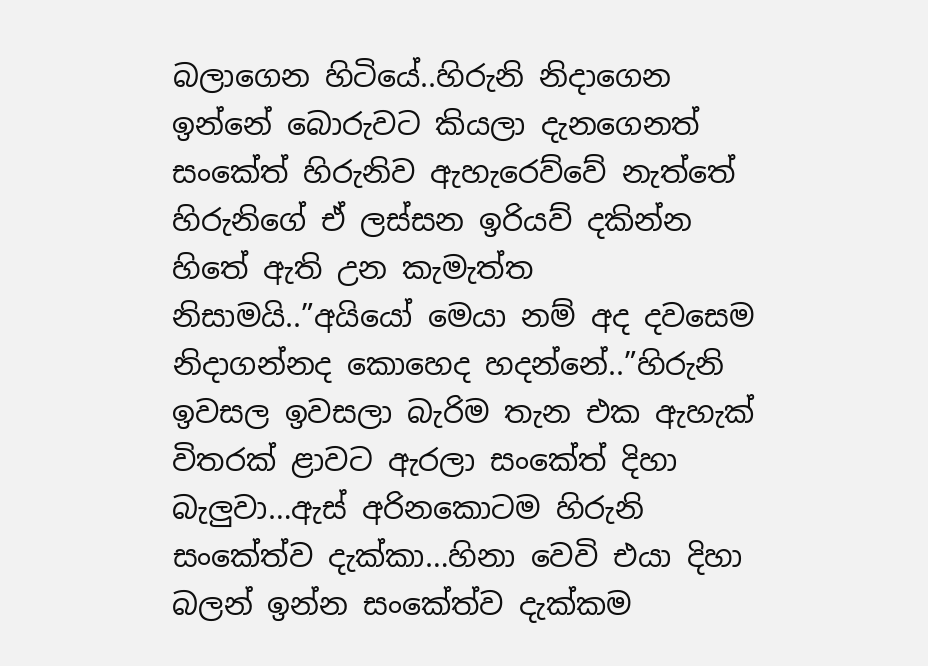බලාගෙන හිටියේ..හිරුනි නිදාගෙන ඉන්නේ බොරුවට කියලා දැනගෙනත් සංකේත් හිරුනිව ඇහැරෙව්වේ නැත්තේ හිරුනිගේ ඒ ලස්සන ඉරියව් දකින්න හිතේ ඇති උන කැමැත්ත නිසාමයි..”අයියෝ මෙයා නම් අද දවසෙම නිදාගන්නද කොහෙද හදන්නේ..”හිරුනි ඉවසල ඉවසලා බැරිම තැන එක ඇහැක් විතරක් ළාවට ඇරලා සංකේත් දිහා බැලුවා…ඇස් අරිනකොටම හිරුනි සංකේත්ව දැක්කා…හිනා වෙවි එයා දිහා බලන් ඉන්න සංකේත්ව දැක්කම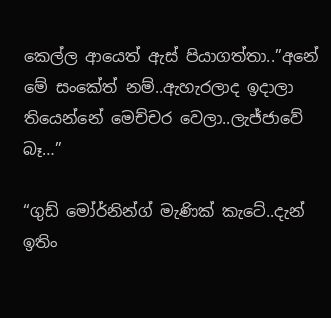කෙල්ල ආයෙත් ඇස් පියාගත්තා..”අනේ මේ සංකේත් නම්..ඇහැරලාද ඉදාලා තියෙන්නේ මෙච්චර වෙලා..ලැජ්ජාවේ බෑ…”

“ගුඩ් මෝර්නින්ග් මැණික් කැටේ..දැන් ඉතිං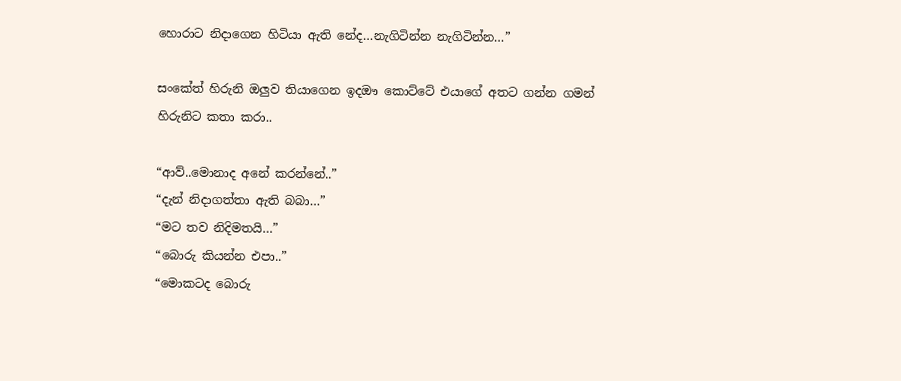හොරාට නිදාගෙන හිටියා ඇති නේද…නැගිටින්න නැගිටින්න…”

සංකේත් හිරුනි ඔලුව තියාගෙන ඉදඖ කොට්ටේ එයාගේ අතට ගන්න ගමන් හිරුනිට කතා කරා..

“ආව්..මොනාද අනේ කරන්නේ..”
“දැන් නිදාගත්තා ඇති බබා…”
“මට තව නිදිමතයි…”
“බොරු කියන්න එපා..”
“මොකටද බොරු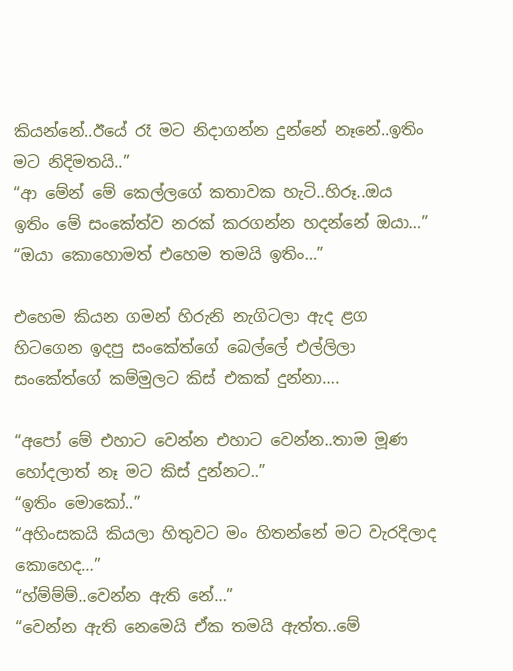කියන්නේ..ඊයේ රෑ මට නිදාගන්න දුන්නේ නෑනේ..ඉතිං මට නිදිමතයි..”
“ආ මේන් මේ කෙල්ලගේ කතාවක හැටි..හිරූ..ඔය ඉතිං මේ සංකේත්ව නරක් කරගන්න හදන්නේ ඔයා…”
“ඔයා කොහොමත් එහෙම තමයි ඉතිං…”

එහෙම කියන ගමන් හිරුනි නැගිටලා ඇද ළග හිටගෙන ඉදපු සංකේත්ගේ බෙල්ලේ එල්ලිලා සංකේත්ගේ කම්මුලට කිස් එකක් දුන්නා….

“අපෝ මේ එහාට වෙන්න එහාට වෙන්න..තාම මූණ හෝදලාත් නෑ මට කිස් දුන්නට..”
“ඉතිං මොකෝ..”
“අහිංසකයි කියලා හිතුවට මං හිතන්නේ මට වැරදිලාද කොහෙද…”
“හ්ම්ම්ම්..වෙන්න ඇති නේ…”
“වෙන්න ඇති නෙමෙයි ඒක තමයි ඇත්ත..මේ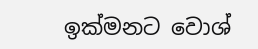ඉක්මනට වොශ්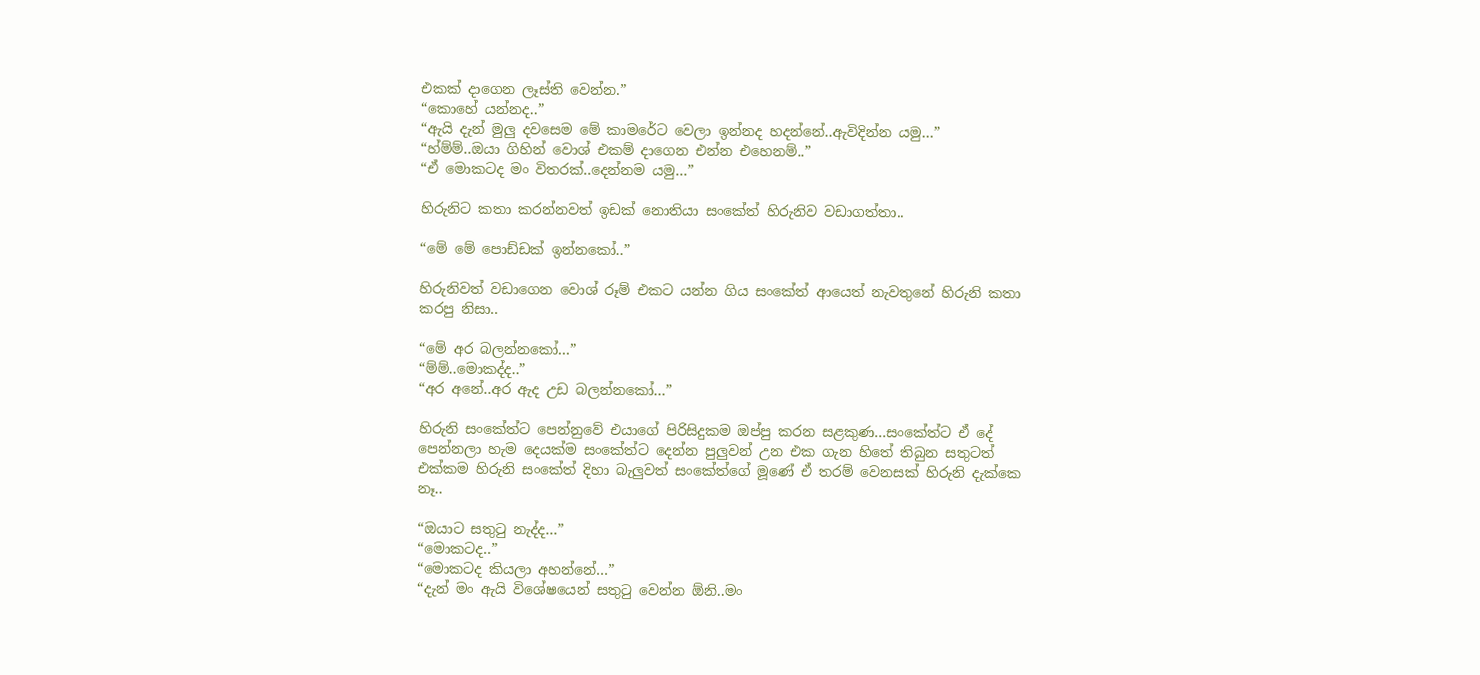එකක් දාගෙන ලෑස්ති වෙන්න.”
“කොහේ යන්නද..”
“ඇයි දැන් මුලු දවසෙම මේ කාමරේට වෙලා ඉන්නද හදන්නේ..ඇවිදින්න යමු…”
“හ්ම්ම්..ඔයා ගිහින් වොශ් එකම් දාගෙන එන්න එහෙනම්..”
“ඒ මොකටද මං විතරක්..දෙන්නම යමු…”

හිරුනිට කතා කරන්නවත් ඉඩක් නොතියා සංකේත් හිරුනිව වඩාගත්තා..

“මේ මේ පොඩ්ඩක් ඉන්නකෝ..”

හිරුනිවත් වඩාගෙන වොශ් රූම් එකට යන්න ගිය සංකේත් ආයෙත් නැවතුනේ හිරුනි කතා කරපු නිසා..

“මේ අර බලන්නකෝ…”
“ම්ම්..මොකද්ද..”
“අර අනේ..අර ඇද උඩ බලන්නකෝ…”

හිරුනි සංකේත්ට පෙන්නුවේ එයාගේ පිරිසිදුකම ඔප්පු කරන සළකුණ…සංකේත්ට ඒ දේ පෙන්නලා හැම දෙයක්ම සංකේත්ට දෙන්න පුලුවන් උන එක ගැන හිතේ තිබුන සතුටත් එක්කම හිරුනි සංකේත් දිහා බැලුවත් සංකේත්ගේ මූණේ ඒ තරම් වෙනසක් හිරුනි දැක්කෙ නෑ..

“ඔයාට සතුටු නැද්ද…”
“මොකටද..”
“මොකටද කියලා අහන්නේ…”
“දැන් මං ඇයි විශේෂයෙන් සතුටු වෙන්න ඕනි..මං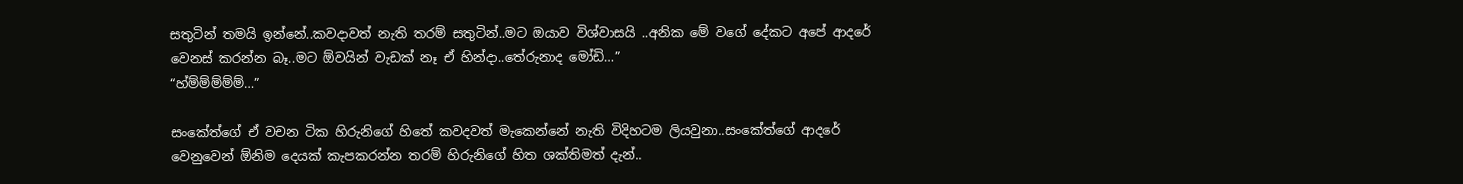සතුටින් තමයි ඉන්නේ..කවදාවත් නැති තරම් සතුටින්..මට ඔයාව විශ්වාසයි ..අනික මේ වගේ දේකට අපේ ආදරේ වෙනස් කරන්න බෑ..මට ඕවයින් වැඩක් නෑ ඒ හින්දා..තේරුනාද මෝඩි…”
“හ්ම්ම්ම්ම්ම්…”

සංකේත්ගේ ඒ වචන ටික හිරුනිගේ හිතේ කවදවත් මැකෙන්නේ නැති විදිහටම ලියවුනා..සංකේත්ගේ ආදරේ වෙනුවෙන් ඕනිම දෙයක් කැපකරන්න තරම් හිරුනිගේ හිත ශක්තිමත් දැන්..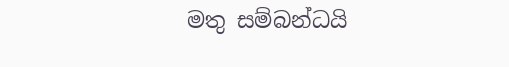මතු සම්බන්ධයි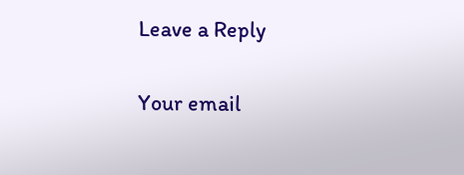Leave a Reply

Your email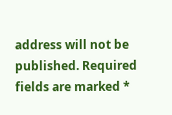address will not be published. Required fields are marked *